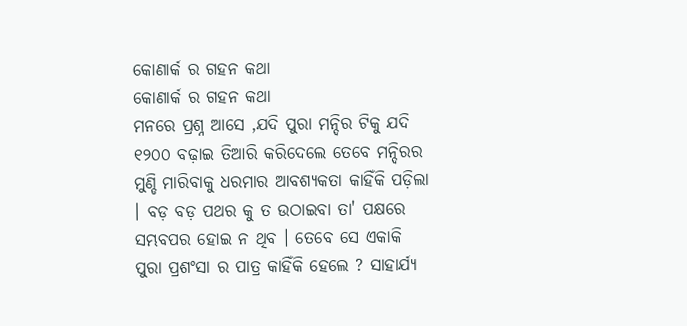କୋଣାର୍କ ର ଗହନ କଥା
କୋଣାର୍କ ର ଗହନ କଥା
ମନରେ ପ୍ରଶ୍ନ ଆସେ ,ଯଦି ପୁରା ମନ୍ଦିର ଟିକୁ ଯଦି ୧୨୦୦ ବଢ଼ାଇ ତିଆରି କରିଦେଲେ ତେବେ ମନ୍ଦିରର ମୁଣ୍ଡି ମାରିବାକୁ ଧରମାର ଆବଶ୍ୟକତା କାହିଁକି ପଡ଼ିଲା । ବଡ଼ ବଡ଼ ପଥର କୁ ତ ଉଠାଇବା ତା' ପକ୍ଷରେ ସମ୍ଭବପର ହୋଇ ନ ଥିବ । ତେବେ ସେ ଏକାକି ପୁରା ପ୍ରଶଂସା ର ପାତ୍ର କାହିଁକି ହେଲେ ? ସାହାର୍ଯ୍ୟ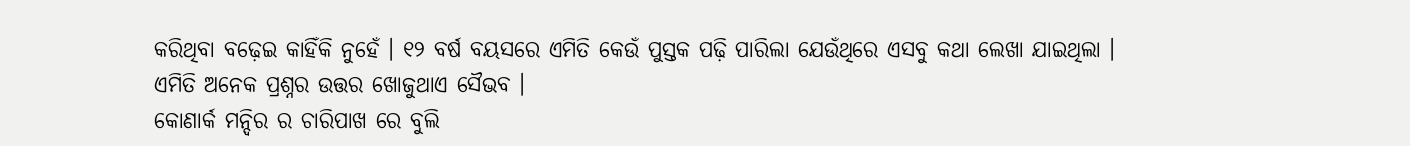କରିଥିବା ବଢ଼େଇ କାହିଁକି ନୁହେଁ । ୧୨ ବର୍ଷ ବୟସରେ ଏମିତି କେଉଁ ପୁସ୍ତକ ପଢ଼ି ପାରିଲା ଯେଉଁଥିରେ ଏସବୁ କଥା ଲେଖା ଯାଇଥିଲା । ଏମିତି ଅନେକ ପ୍ରଶ୍ନର ଉତ୍ତର ଖୋଜୁଥାଏ ସୈଭବ ।
କୋଣାର୍କ ମନ୍ଦିର ର ଚାରିପାଖ ରେ ବୁଲି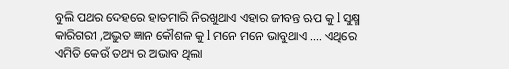ବୁଲି ପଥର ଦେହରେ ହାତମାରି ନିରଖୁଥାଏ ଏହାର ଜୀବନ୍ତ ଋପ କୁ l ସୁକ୍ଷ୍ମ କାରିଗରୀ ,ଅଦ୍ଭୁତ ଜ୍ଞାନ କୌଶଳ କୁ l ମନେ ମନେ ଭାବୁଥାଏ .... ଏଥିରେ ଏମିତି କେଉଁ ତଥ୍ୟ ର ଅଭାବ ଥିଲା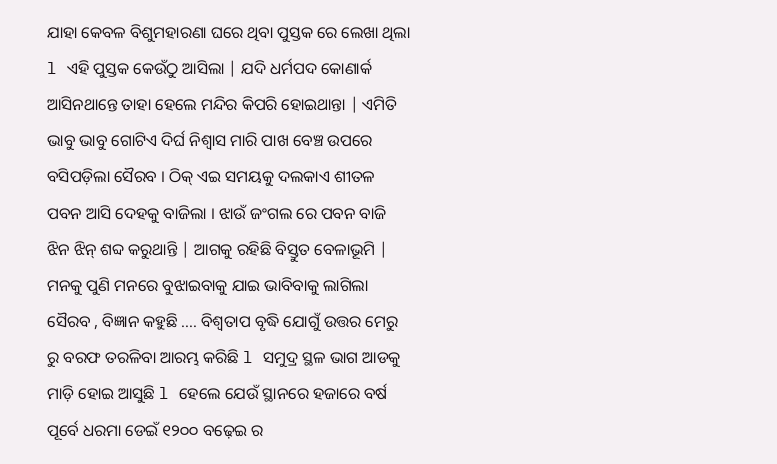ଯାହା କେବଳ ବିଶୁମହାରଣା ଘରେ ଥିବା ପୁସ୍ତକ ରେ ଲେଖା ଥିଲା l ଏହି ପୁସ୍ତକ କେଉଁଠୁ ଆସିଲା | ଯଦି ଧର୍ମପଦ କୋଣାର୍କ ଆସିନଥାନ୍ତେ ତାହା ହେଲେ ମନ୍ଦିର କିପରି ହୋଇଥାନ୍ତା | ଏମିତି ଭାବୁ ଭାବୁ ଗୋଟିଏ ଦିର୍ଘ ନିଶ୍ୱାସ ମାରି ପାଖ ବେଞ୍ଚ ଉପରେ ବସିପଡ଼ିଲା ସୈରବ । ଠିକ୍ ଏଇ ସମୟକୁ ଦଲକାଏ ଶୀତଳ ପବନ ଆସି ଦେହକୁ ବାଜିଲା । ଝାଉଁ ଜଂଗଲ ରେ ପବନ ବାଜି ଝିନ ଝିନ୍ ଶବ୍ଦ କରୁଥାନ୍ତି | ଆଗକୁ ରହିଛି ବିସ୍ତୁତ ବେଳାଭୂମି |
ମନକୁ ପୁଣି ମନରେ ବୁଝାଇବାକୁ ଯାଇ ଭାବିବାକୁ ଲାଗିଲା ସୈରବ , ବିଜ୍ଞାନ କହୁଛି .... ବିଶ୍ୱତାପ ବୃଦ୍ଧି ଯୋଗୁଁ ଉତ୍ତର ମେରୁ ରୁ ବରଫ ତରଳିବା ଆରମ୍ଭ କରିଛି l ସମୁଦ୍ର ସ୍ଥଳ ଭାଗ ଆଡକୁ ମାଡ଼ି ହୋଇ ଆସୁଛି l ହେଲେ ଯେଉଁ ସ୍ଥାନରେ ହଜାରେ ବର୍ଷ ପୂର୍ବେ ଧରମା ଡେଇଁ ୧୨୦୦ ବଢ଼େଇ ର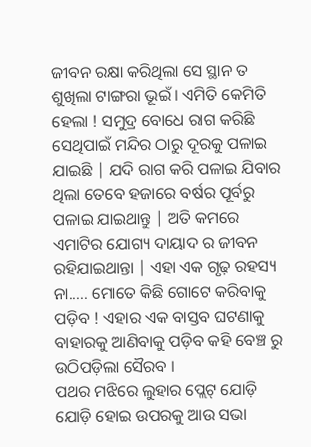ଜୀବନ ରକ୍ଷା କରିଥିଲା ସେ ସ୍ଥାନ ତ ଶୁଖିଲା ଟାଙ୍ଗରା ଭୂଇଁ । ଏମିତି କେମିତି ହେଲା ! ସମୁଦ୍ର ବୋଧେ ରାଗ କରିଛି ସେଥିପାଇଁ ମନ୍ଦିର ଠାରୁ ଦୂରକୁ ପଳାଇ ଯାଇଛି | ଯଦି ରାଗ କରି ପଳାଇ ଯିବାର ଥିଲା ତେବେ ହଜାରେ ବର୍ଷର ପୂର୍ବରୁ ପଳାଇ ଯାଇଥାନ୍ତୁ | ଅତି କମରେ ଏମାଟିର ଯୋଗ୍ୟ ଦାୟାଦ ର ଜୀବନ ରହିଯାଇଥାନ୍ତା | ଏହା ଏକ ଗୃଢ଼ ରହସ୍ୟ ନା..... ମୋତେ କିଛି ଗୋଟେ କରିବାକୁ ପଡ଼ିବ ! ଏହାର ଏକ ବାସ୍ତବ ଘଟଣାକୁ ବାହାରକୁ ଆଣିବାକୁ ପଡ଼ିବ କହି ବେଞ୍ଚ ରୁ ଉଠିପଡ଼ିଲା ସୈରବ ।
ପଥର ମଝିରେ ଲୁହାର ପ୍ଲେଟ୍ ଯୋଡ଼ି ଯୋଡ଼ି ହୋଇ ଉପରକୁ ଆଉ ସଭା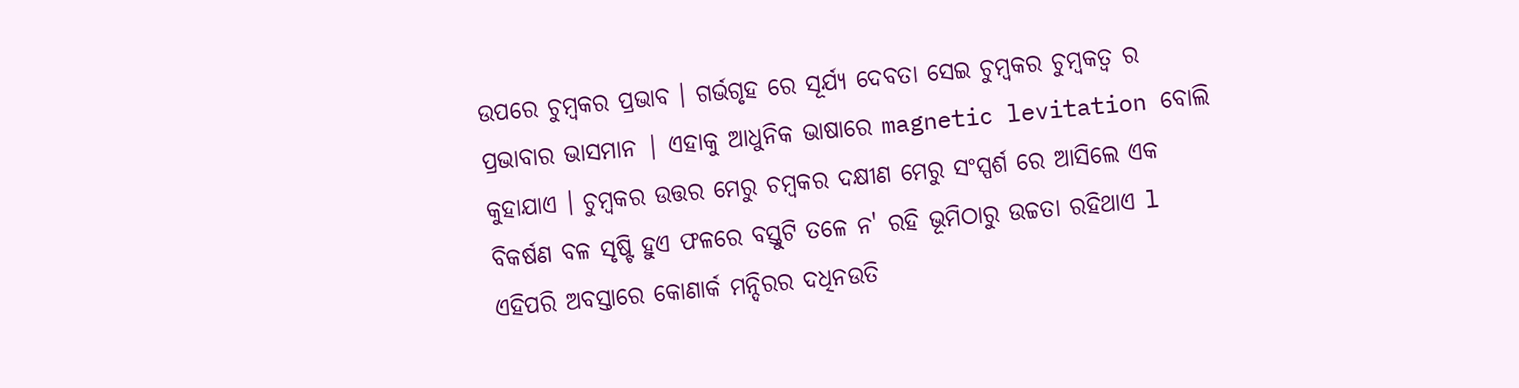ଉପରେ ଚୁମ୍ବକର ପ୍ରଭାବ । ଗର୍ଭଗୃହ ରେ ସୂର୍ଯ୍ୟ ଦେବତା ସେଇ ଚୁମ୍ବକର ଚୁମ୍ବକତ୍ଵ ର ପ୍ରଭାବାର ଭାସମାନ | ଏହାକୁ ଆଧୁନିକ ଭାଷାରେ magnetic levitation ବୋଲି କୁହାଯାଏ । ଚୁମ୍ବକର ଉତ୍ତର ମେରୁ ଚମ୍ବକର ଦକ୍ଷୀଣ ମେରୁ ସଂସ୍ପର୍ଶ ରେ ଆସିଲେ ଏକ ବିକର୍ଷଣ ବଳ ସୃଷ୍ଟି ହୁଏ ଫଳରେ ବସ୍ତୁଟି ତଳେ ନ' ରହି ଭୂମିଠାରୁ ଉଚ୍ଚତା ରହିଥାଏ l ଏହିପରି ଅବସ୍ତାରେ କୋଣାର୍କ ମନ୍ଦିରର ଦଧିନଉତି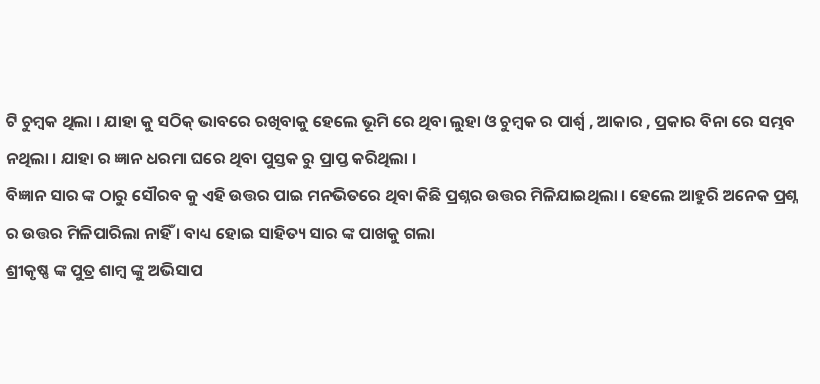ଟି ଚୁମ୍ବକ ଥିଲା । ଯାହା କୁ ସଠିକ୍ ଭାବରେ ରଖିବାକୁ ହେଲେ ଭୂମି ରେ ଥିବା ଲୁହା ଓ ଚୁମ୍ବକ ର ପାର୍ଶ୍ଵ , ଆକାର , ପ୍ରକାର ବିନା ରେ ସମ୍ଭବ ନଥିଲା । ଯାହା ର ଜ୍ଞାନ ଧରମା ଘରେ ଥିବା ପୁସ୍ତକ ରୁ ପ୍ରାପ୍ତ କରିଥିଲା ।
ବିଜ୍ଞାନ ସାର ଙ୍କ ଠାରୁ ସୌରବ କୁ ଏହି ଉତ୍ତର ପାଇ ମନଭିତରେ ଥିବା କିଛି ପ୍ରଶ୍ନର ଉତ୍ତର ମିଳିଯାଇଥିଲା । ହେଲେ ଆହୁରି ଅନେକ ପ୍ରଶ୍ନ ର ଉତ୍ତର ମିଳିପାରିଲା ନାହିଁ । ବାଧ୍ୟ ହୋଇ ସାହିତ୍ୟ ସାର ଙ୍କ ପାଖକୁ ଗଲା
ଶ୍ରୀକୃଷ୍ଣ ଙ୍କ ପୁତ୍ର ଶାମ୍ବ ଙ୍କୁ ଅଭିସାପ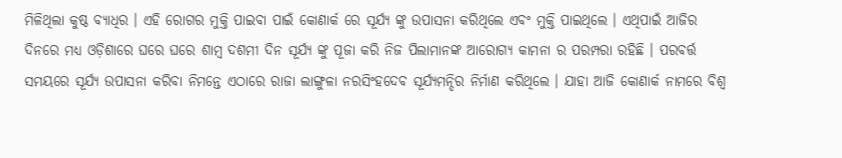ମିଳିଥିଲା କୁଷ୍ଠ ବ୍ୟାଧିର । ଏହି ରୋଗର ମୁକ୍ତି ପାଇବା ପାଇଁ କୋଣାର୍କ ରେ ସୂର୍ଯ୍ୟ ଙ୍କୁ ଉପାସନା କରିଥିଲେ ଏବଂ ମୁକ୍ତି ପାଇଥିଲେ । ଏଥିପାଇଁ ଆଜିର ଦିନରେ ମଧ୍ୟ ଓଡ଼ିଶାରେ ଘରେ ଘରେ ଶାମ୍ବ ଦଶମୀ ଦିନ ସୂର୍ଯ୍ୟ ଙ୍କୁ ପୂଜା କରି ନିଜ ପିଲାମାନଙ୍କ ଆରୋଗ୍ୟ କାମନା ର ପରମ୍ପରା ରହିଛି । ପରବର୍ତ୍ତ ସମୟରେ ସୂର୍ଯ୍ୟ ଉପାସନା କରିବା ନିମନ୍ତେ ଏଠାରେ ରାଜା ଲାଙ୍ଗୁଳା ନରସିଂହଦେବ ସୂର୍ଯ୍ୟମନ୍ଦିର ନିର୍ମାଣ କରିଥିଲେ । ଯାହା ଆଜି କୋଣାର୍କ ନାମରେ ବିଶ୍ବ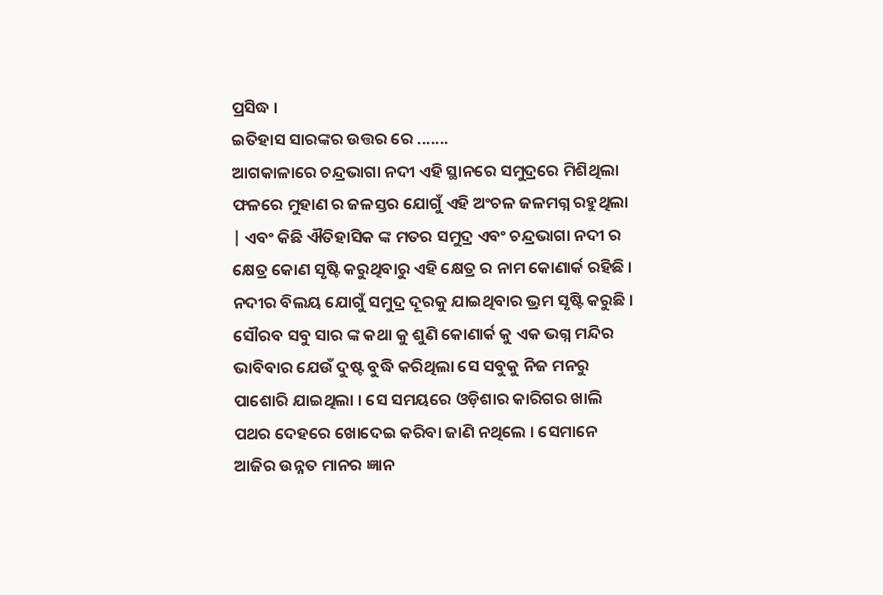ପ୍ରସିଦ୍ଧ ।
ଇତିହାସ ସାରଙ୍କର ଉତ୍ତର ରେ .......
ଆଗକାଳାରେ ଚନ୍ଦ୍ରଭାଗା ନଦୀ ଏହି ସ୍ଥାନରେ ସମୁଦ୍ରରେ ମିଶିଥିଲା ଫଳରେ ମୁହାଣ ର ଜଳସ୍ତର ଯୋଗୁଁ ଏହି ଅଂଚଳ ଜଳମଗ୍ନ ରହୁଥିଲା | ଏବଂ କିଛି ଐତିହାସିକ ଙ୍କ ମତର ସମୁଦ୍ର ଏବଂ ଚନ୍ଦ୍ରଭାଗା ନଦୀ ର କ୍ଷେତ୍ର କୋଣ ସୃଷ୍ଟି କରୁଥିବାରୁ ଏହି କ୍ଷେତ୍ର ର ନାମ କୋଣାର୍କ ରହିଛି । ନଦୀର ବିଲୟ ଯୋଗୁଁ ସମୁଦ୍ର ଦୂରକୁ ଯାଇଥିବାର ଭ୍ରମ ସୃଷ୍ଟି କରୁଛି ।
ସୌରବ ସବୁ ସାର ଙ୍କ କଥା କୁ ଶୁଣି କୋଣାର୍କ କୁ ଏକ ଭଗ୍ନ ମନ୍ଦିର ଭାବିବାର ଯେଉଁ ଦୁଷ୍ଟ ବୁଦ୍ଧି କରିଥିଲା ସେ ସବୁକୁ ନିଜ ମନରୁ ପାଶୋରି ଯାଇଥିଲା । ସେ ସମୟରେ ଓଡ଼ିଶାର କାରିଗର ଖାଲି ପଥର ଦେହରେ ଖୋଦେଇ କରିବା ଜାଣି ନଥିଲେ । ସେମାନେ ଆଜିର ଉନ୍ନତ ମାନର ଜ୍ଞାନ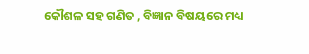କୌଶଳ ସହ ଗଣିତ , ବିଜ୍ଞାନ ବିଷୟରେ ମଧ୍ୟ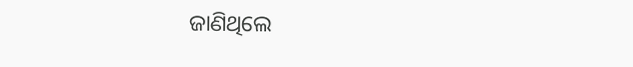ଜାଣିଥିଲେ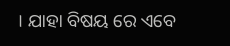। ଯାହା ବିଷୟ ରେ ଏବେ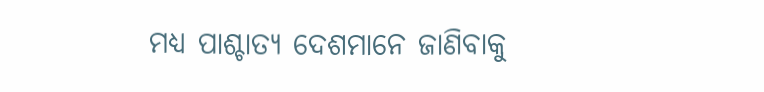ମଧ୍ୟ ପାଶ୍ଚାତ୍ୟ ଦେଶମାନେ ଜାଣିବାକୁ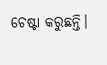ଚେଷ୍ଟା କରୁଛନ୍ତି।